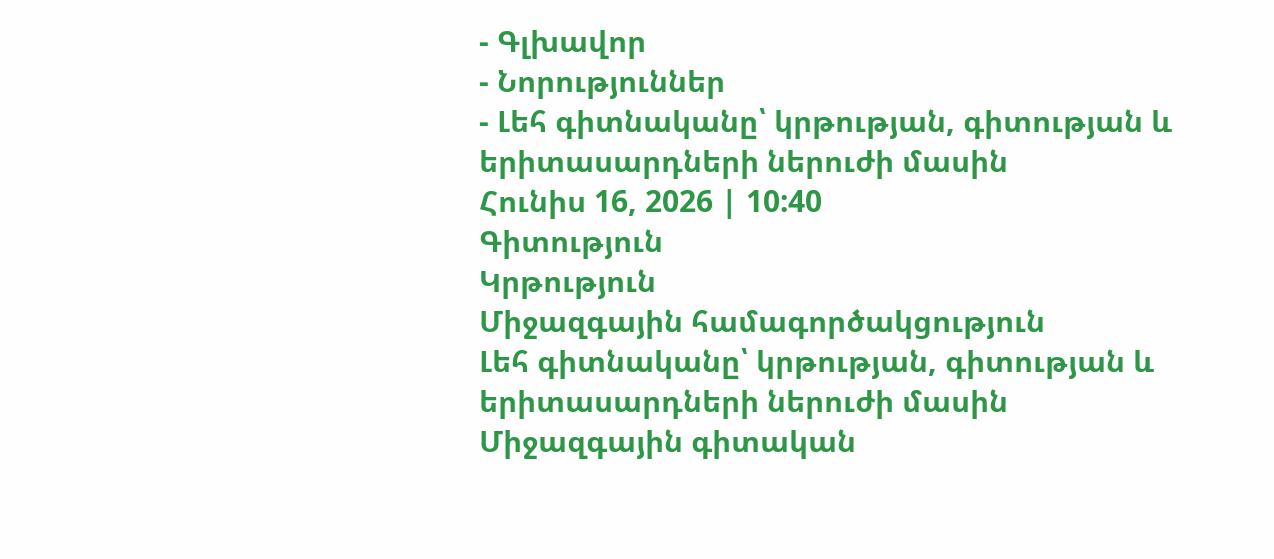- Գլխավոր
- Նորություններ
- Լեհ գիտնականը՝ կրթության, գիտության և երիտասարդների ներուժի մասին
Հունիս 16, 2026 | 10:40
Գիտություն
Կրթություն
Միջազգային համագործակցություն
Լեհ գիտնականը՝ կրթության, գիտության և երիտասարդների ներուժի մասին
Միջազգային գիտական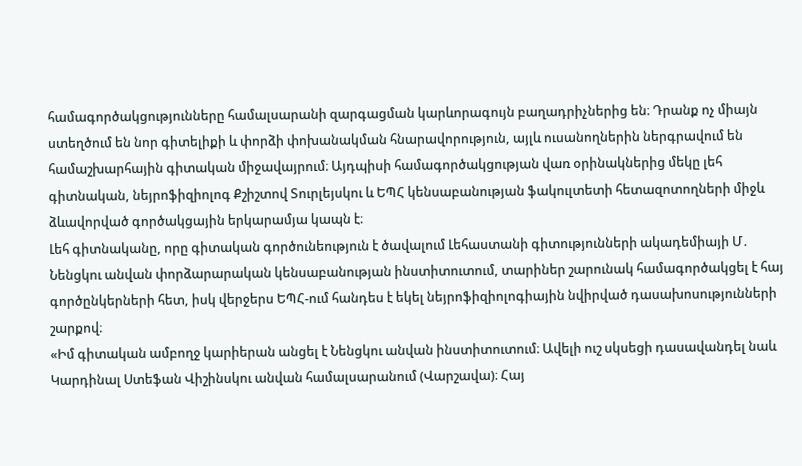համագործակցությունները համալսարանի զարգացման կարևորագույն բաղադրիչներից են։ Դրանք ոչ միայն ստեղծում են նոր գիտելիքի և փորձի փոխանակման հնարավորություն, այլև ուսանողներին ներգրավում են համաշխարհային գիտական միջավայրում։ Այդպիսի համագործակցության վառ օրինակներից մեկը լեհ գիտնական, նեյրոֆիզիոլոգ Քշիշտով Տուրլեյսկու և ԵՊՀ կենսաբանության ֆակուլտետի հետազոտողների միջև ձևավորված գործակցային երկարամյա կապն է։
Լեհ գիտնականը, որը գիտական գործունեություն է ծավալում Լեհաստանի գիտությունների ակադեմիայի Մ․ Նենցկու անվան փորձարարական կենսաբանության ինստիտուտում, տարիներ շարունակ համագործակցել է հայ գործընկերների հետ, իսկ վերջերս ԵՊՀ-ում հանդես է եկել նեյրոֆիզիոլոգիային նվիրված դասախոսությունների շարքով։
«Իմ գիտական ամբողջ կարիերան անցել է Նենցկու անվան ինստիտուտում։ Ավելի ուշ սկսեցի դասավանդել նաև Կարդինալ Ստեֆան Վիշինսկու անվան համալսարանում (Վարշավա)։ Հայ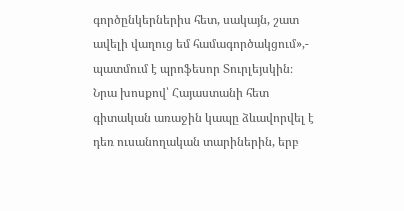գործընկերներիս հետ, սակայն, շատ ավելի վաղուց եմ համագործակցում»,- պատմում է պրոֆեսոր Տուրլեյսկին։
Նրա խոսքով՝ Հայաստանի հետ գիտական առաջին կապը ձևավորվել է դեռ ուսանողական տարիներին, երբ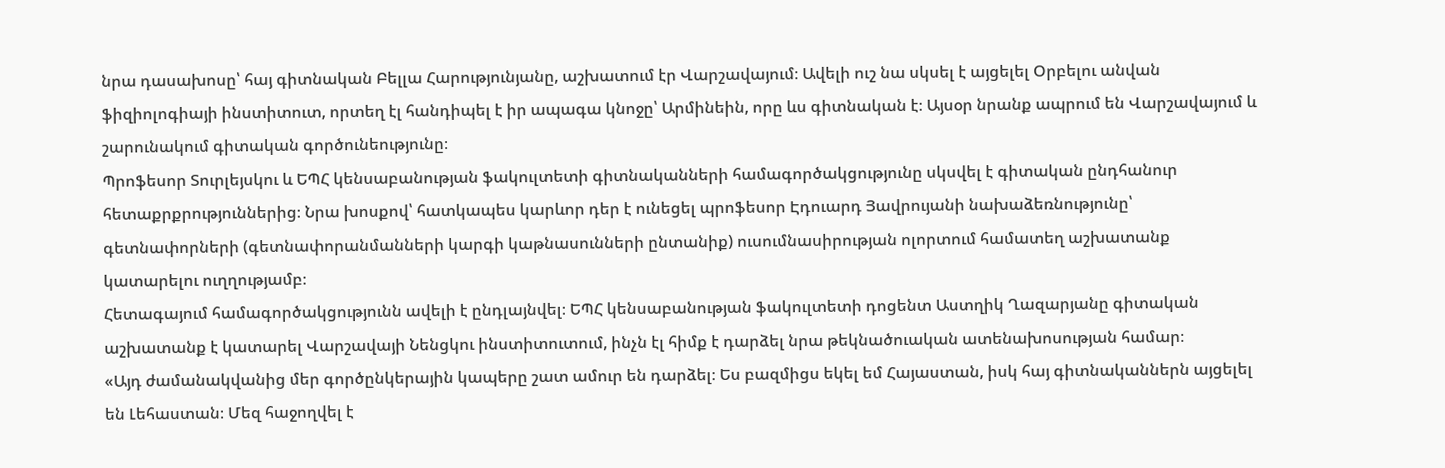նրա դասախոսը՝ հայ գիտնական Բելլա Հարությունյանը, աշխատում էր Վարշավայում։ Ավելի ուշ նա սկսել է այցելել Օրբելու անվան ֆիզիոլոգիայի ինստիտուտ, որտեղ էլ հանդիպել է իր ապագա կնոջը՝ Արմինեին, որը ևս գիտնական է։ Այսօր նրանք ապրում են Վարշավայում և շարունակում գիտական գործունեությունը։
Պրոֆեսոր Տուրլեյսկու և ԵՊՀ կենսաբանության ֆակուլտետի գիտնականների համագործակցությունը սկսվել է գիտական ընդհանուր հետաքրքրություններից։ Նրա խոսքով՝ հատկապես կարևոր դեր է ունեցել պրոֆեսոր Էդուարդ Յավրույանի նախաձեռնությունը՝ գետնափորների (գետնափորանմանների կարգի կաթնասունների ընտանիք) ուսումնասիրության ոլորտում համատեղ աշխատանք կատարելու ուղղությամբ։
Հետագայում համագործակցությունն ավելի է ընդլայնվել։ ԵՊՀ կենսաբանության ֆակուլտետի դոցենտ Աստղիկ Ղազարյանը գիտական աշխատանք է կատարել Վարշավայի Նենցկու ինստիտուտում, ինչն էլ հիմք է դարձել նրա թեկնածուական ատենախոսության համար։
«Այդ ժամանակվանից մեր գործընկերային կապերը շատ ամուր են դարձել։ Ես բազմիցս եկել եմ Հայաստան, իսկ հայ գիտնականներն այցելել են Լեհաստան։ Մեզ հաջողվել է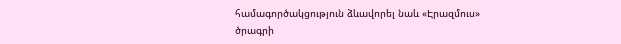համագործակցություն ձևավորել նաև «Էրազմուս» ծրագրի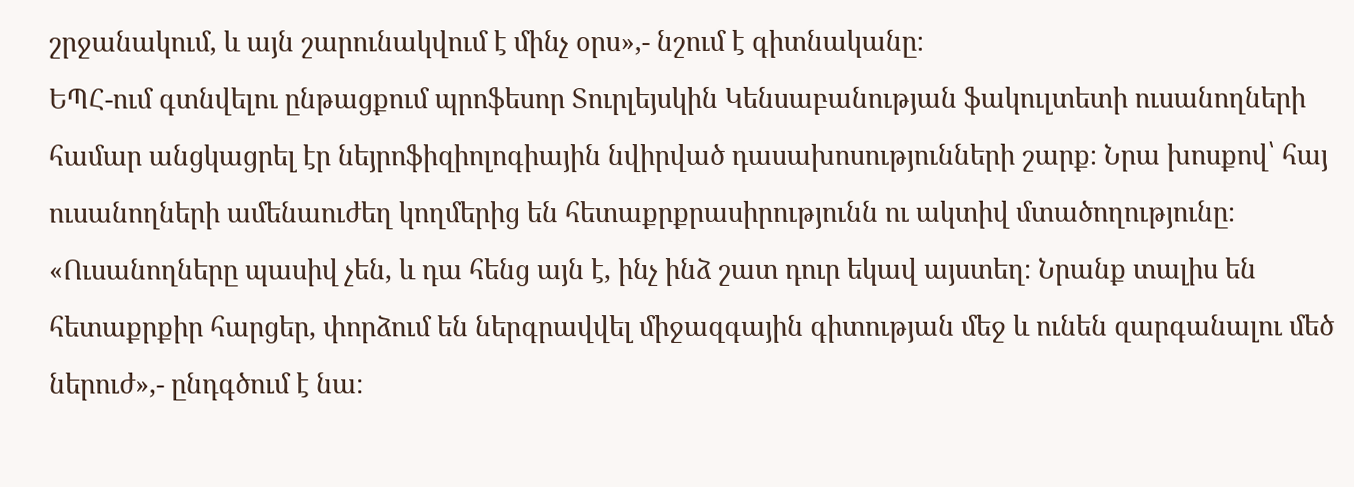շրջանակում, և այն շարունակվում է մինչ օրս»,- նշում է գիտնականը։
ԵՊՀ-ում գտնվելու ընթացքում պրոֆեսոր Տուրլեյսկին Կենսաբանության ֆակուլտետի ուսանողների համար անցկացրել էր նեյրոֆիզիոլոգիային նվիրված դասախոսությունների շարք։ Նրա խոսքով՝ հայ ուսանողների ամենաուժեղ կողմերից են հետաքրքրասիրությունն ու ակտիվ մտածողությունը։
«Ուսանողները պասիվ չեն, և դա հենց այն է, ինչ ինձ շատ դուր եկավ այստեղ։ Նրանք տալիս են հետաքրքիր հարցեր, փորձում են ներգրավվել միջազգային գիտության մեջ և ունեն զարգանալու մեծ ներուժ»,- ընդգծում է նա։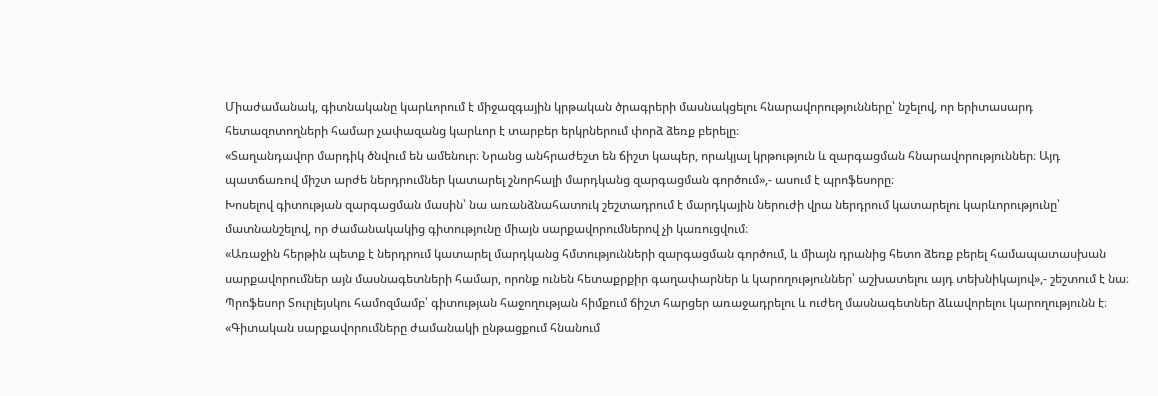Միաժամանակ, գիտնականը կարևորում է միջազգային կրթական ծրագրերի մասնակցելու հնարավորությունները՝ նշելով, որ երիտասարդ հետազոտողների համար չափազանց կարևոր է տարբեր երկրներում փորձ ձեռք բերելը։
«Տաղանդավոր մարդիկ ծնվում են ամենուր։ Նրանց անհրաժեշտ են ճիշտ կապեր, որակյալ կրթություն և զարգացման հնարավորություններ։ Այդ պատճառով միշտ արժե ներդրումներ կատարել շնորհալի մարդկանց զարգացման գործում»,- ասում է պրոֆեսորը։
Խոսելով գիտության զարգացման մասին՝ նա առանձնահատուկ շեշտադրում է մարդկային ներուժի վրա ներդրում կատարելու կարևորությունը՝ մատնանշելով, որ ժամանակակից գիտությունը միայն սարքավորումներով չի կառուցվում։
«Առաջին հերթին պետք է ներդրում կատարել մարդկանց հմտությունների զարգացման գործում, և միայն դրանից հետո ձեռք բերել համապատասխան սարքավորումներ այն մասնագետների համար, որոնք ունեն հետաքրքիր գաղափարներ և կարողություններ՝ աշխատելու այդ տեխնիկայով»,- շեշտում է նա։
Պրոֆեսոր Տուրլեյսկու համոզմամբ՝ գիտության հաջողության հիմքում ճիշտ հարցեր առաջադրելու և ուժեղ մասնագետներ ձևավորելու կարողությունն է։
«Գիտական սարքավորումները ժամանակի ընթացքում հնանում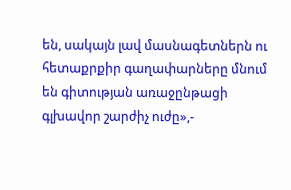են, սակայն լավ մասնագետներն ու հետաքրքիր գաղափարները մնում են գիտության առաջընթացի գլխավոր շարժիչ ուժը»,-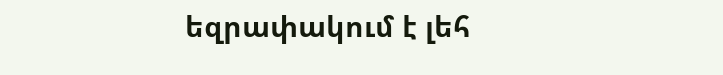եզրափակում է լեհ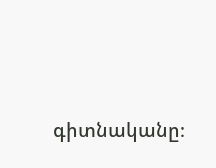գիտնականը։